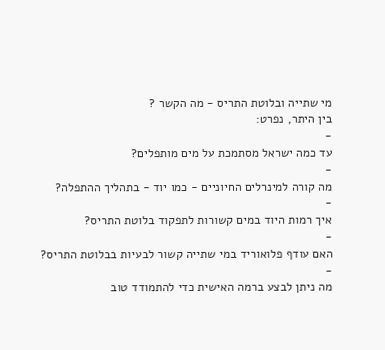מי שתייה ובלוטת התריס - מה הקשר ?
בין היתר, נפרט:
-
עד כמה ישראל מסתמכת על מים מותפלים?
-
מה קורה למינרלים החיוניים - כמו יוד - בתהליך ההתפלה?
-
איך רמות היוד במים קשורות לתפקוד בלוטת התריס?
-
האם עודף פלואוריד במי שתייה קשור לבעיות בבלוטת התריס?
-
מה ניתן לבצע ברמה האישית כדי להתמודד טוב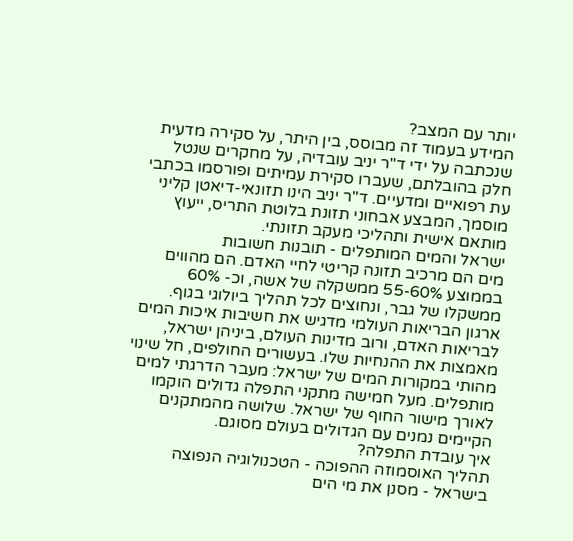יותר עם המצב?
המידע בעמוד זה מבוסס, בין היתר, על סקירה מדעית שנכתבה על ידי ד"ר יניב עובדיה, על מחקרים שנטל חלק בהובלתם, שעברו סקירת עמיתים ופורסמו בכתבי עת רפואיים ומדעיים. ד"ר יניב הינו תזונאי-דיאטן קליני מוסמך, המבצע אבחוני תזונת בלוטת התריס, ייעוץ מותאם אישית ותהליכי מעקב תזונתי.
ישראל והמים המותפלים - תובנות חשובות
מים הם מרכיב תזונה קריטי לחיי האדם. הם מהווים בממוצע 55-60% ממשקלה של אשה, וכ- 60% ממשקלו של גבר, ונחוצים לכל תהליך ביולוגי בגוף. ארגון הבריאות העולמי מדגיש את חשיבות איכות המים לבריאות האדם, ורוב מדינות העולם, ביניהן ישראל, מאמצות את ההנחיות שלו. בעשורים החולפים, חל שינוי מהותי במקורות המים של ישראל: מעבר הדרגתי למים מותפלים. מעל חמישה מתקני התפלה גדולים הוקמו לאורך מישור החוף של ישראל. שלושה מהמתקנים הקיימים נמנים עם הגדולים בעולם מסוגם.
איך עובדת התפלה?
תהליך האוסמוזה ההפוכה - הטכנולוגיה הנפוצה בישראל - מסנן את מי הים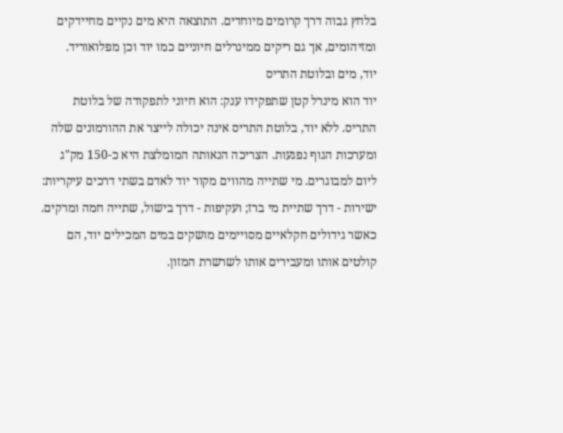בלחץ גבוה דרך קרומים מיוחדים. התוצאה היא מים נקיים מחיידקים ומזיהומים, אך גם ריקים ממינרלים חיוניים כמו יוד וכן מפלואוריד.
יוד, מים ובלוטת התריס
יוד הוא מינרל קטן שתפקידו ענק: הוא חיוני לתפקודה של בלוטת התריס. ללא יוד, בלוטת התריס אינה יכולה לייצר את ההורמונים שלה ומערכות הגוף נפגעות. הצריכה הנאותה המומלצת היא כ-150 מק"ג ליום למבוגרים. מי שתייה מהווים מקור יוד לאדם בשתי דרכים עיקריות: ישירות - דרך שתיית מי ברז; ועקיפות - דרך בישול, שתייה חמה ומרקים. כאשר גידולים חקלאיים מסויימים מושקים במים המכילים יוד, הם קולטים אותו ומעבירים אותו לשרשרת המזון.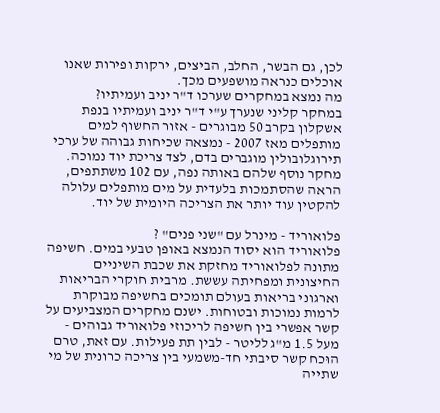לכן, גם הבשר, החלב, הביצים, ירקות ופירות שאנו אוכלים כנראה מושפעים מכך.
מה נמצא במחקרים שערכו ד"ר יניב ועמיתיו?
במחקר קליני שנערך ע"י ד"ר יניב ועמיתיו בנפת אשקלון בקרב 50 מבוגרים - אזור החשוף למים מותפלים מאז 2007 - נמצאה שכיחות גבוהה של ערכי תירוגלובולין מוגברים בדם, לצד צריכת יוד נמוכה. מחקר נוסף שלהם באותה נפה, עם 102 משתתפים, הראה שהסתמכות בלעדית על מים מותפלים עלולה להקטין עוד יותר את הצריכה היומית של יוד.

פלואוריד - מינרל עם "שני פנים" ?
פלואוריד הוא יסוד הנמצא באופן טבעי במים. חשיפה מתונה לפלואוריד מחזקת את שכבת השיניים החיצונית ומפחיתה עששת. מרבית חוקרי הבריאות וארגוני בריאות בעולם תומכים בחשיפה מבוקרת לרמות נמוכות ובטוחות. ישנם מחקרים המצביעים על קשר אפשרי בין חשיפה לריכוזי פלואוריד גבוהים - מעל 1.5 מ"ג לליטר - לבין תת פעילות. עם זאת, טרם הוּכח קשר סיבתי חד-משמעי בין צריכה כרונית של מי שתייה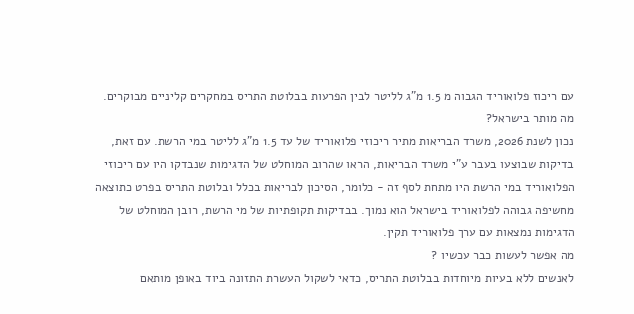עם ריכוז פלואוריד הגבוה מ 1.5 מ"ג לליטר לבין הפרעות בבלוטת התריס במחקרים קליניים מבוקרים.
מה מותר בישראל?
נכון לשנת 2026, משרד הבריאות מתיר ריכוזי פלואוריד של עד 1.5 מ"ג לליטר במי הרשת. עם זאת, בדיקות שבוצעו בעבר ע"י משרד הבריאות, הראו שהרוב המוחלט של הדגימות שנבדקו היו עם ריכוזי הפלואוריד במי הרשת היו מתחת לסף זה - כלומר, הסיכון לבריאות בכלל ובלוטת התריס בפרט כתוצאה מחשיפה גבוהה לפלואוריד בישראל הוא נמוך. בבדיקות תקופתיות של מי הרשת, רובן המוחלט של הדגימות נמצאות עם ערך פלואוריד תקין.
מה אפשר לעשות כבר עכשיו ?
לאנשים ללא בעיות מיוחדות בבלוטת התריס, כדאי לשקול העשרת התזונה ביוד באופן מותאם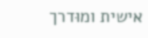אישית ומוּדרך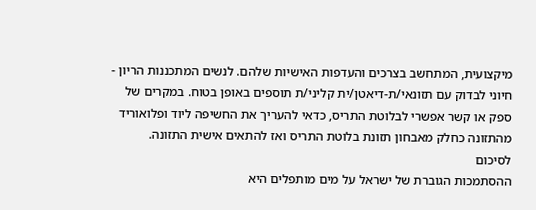מיקצועית, המתחשב בצרכים והעדפות האישיות שלהם. לנשים המתכננות הריון - חיוני לבדוק עם תזונאי/ת-דיאטן/ית קליני/ת תוספים באופן בטוח. במקרים של ספק או קשר אפשרי לבלוטת התריס, כדאי להעריך את החשיפה ליוד ופלואוריד מהתזונה כחלק מאבחון תזונת בלוטת התריס ואז להתאים אישית התזונה.
לסיכום
ההסתמכות הגוברת של ישראל על מים מותפלים היא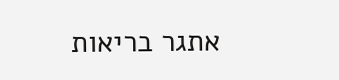אתגר בריאות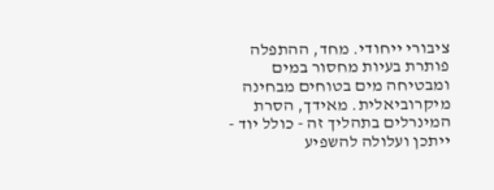ציבורי ייחודי. מחד, ההתפלה פותרת בעיות מחסור במים ומבטיחה מים בטוחים מבחינה מיקרוביאלית. מאידך, הסרת המינרלים בתהליך זה - כולל יוד - ייתכן ועלולה להשפיע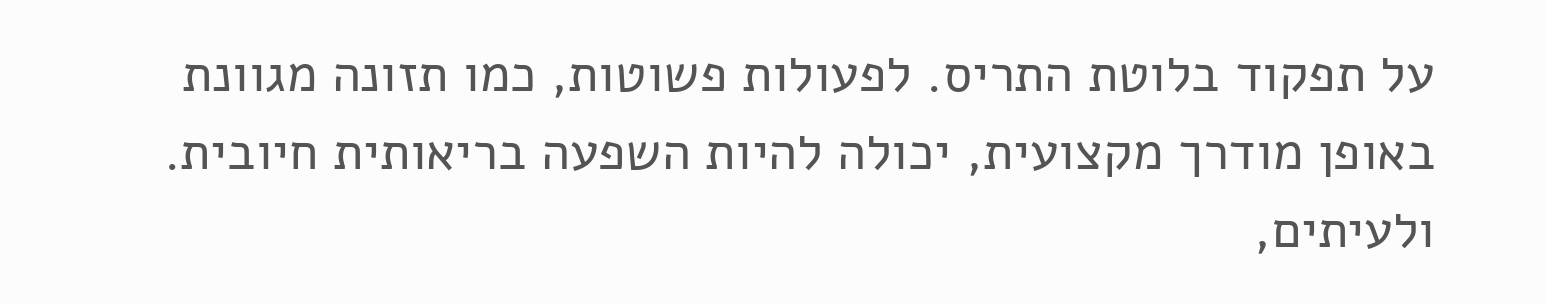על תפקוד בלוטת התריס. לפעולות פשוטות, כמו תזונה מגוונת באופן מודרך מקצועית, יכולה להיות השפעה בריאותית חיובית. ולעיתים,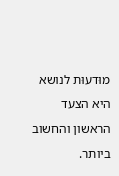מוּדעוּת לנושא היא הצעד הראשון והחשוב ביותר.